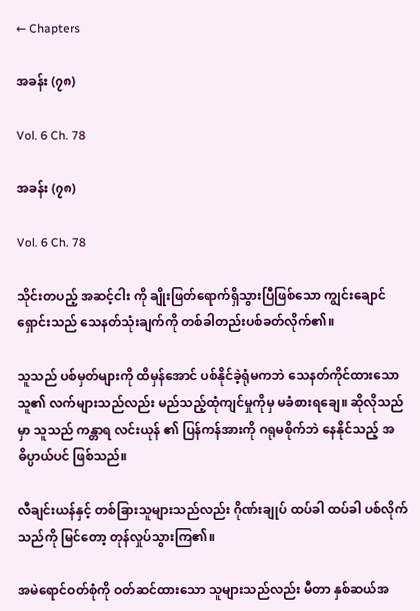← Chapters

အခန်း (၇၈)

Vol. 6 Ch. 78

အခန်း (၇၈)

Vol. 6 Ch. 78

သိုင်းတပည့် အဆင့်ငါး ကို ချိုးဖြတ်ရောက်ရှိသွားပြီဖြစ်သော ကျွင်းချောင်ရှောင်းသည် သေနတ်သုံးချက်ကို တစ်ခါတည်းပစ်ခတ်လိုက်၏။

သူသည် ပစ်မှတ်များကို ထိမှန်အောင် ပစ်နိုင်ခဲ့ရုံမကဘဲ သေနတ်ကိုင်ထားသော သူ၏ လက်များသည်လည်း မည်သည့်ထုံကျင်မှုကိုမှ မခံစားရချေ။ ဆိုလိုသည်မှာ သူသည် ကန္တာရ လင်းယုန် ၏ ပြန်ကန်အားကို ဂရုမစိုက်ဘဲ နေနိုင်သည့် အဓိပ္ပာယ်ပင် ဖြစ်သည်။

လီချင်းယန်နှင့် တစ်ခြားသူများသည်လည်း ဂိုဏ်းချုပ် ထပ်ခါ ထပ်ခါ ပစ်လိုက်သည်ကို မြင်တော့ တုန်လှုပ်သွားကြ၏။

အမဲရောင်ဝတ်စုံကို ဝတ်ဆင်ထားသော သူများသည်လည်း မီတာ နှစ်ဆယ်အ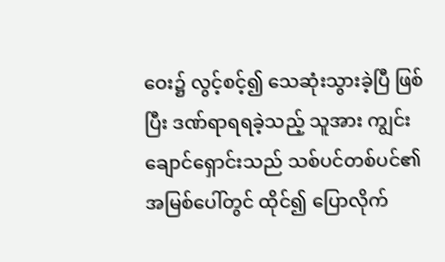ဝေး၌ လွင့်စင့်၍ သေဆုံးသွားခဲ့ပြီ ဖြစ်ပြီး ဒဏ်ရာရရခဲ့သည့် သူအား ကျွင်းချောင်ရှောင်းသည် သစ်ပင်တစ်ပင်၏ အမြစ်ပေါ်တွင် ထိုင်၍ ပြောလိုက်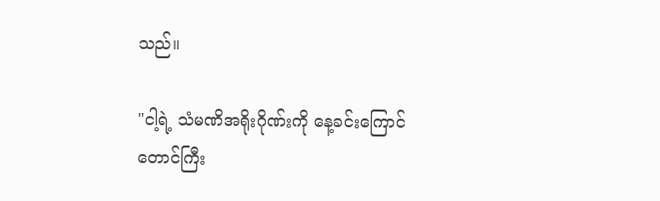သည်။

"ငါ့ရဲ့ သံမဏိအရိုးဂိုဏ်းကို နေ့ခင်းကြောင်တောင်ကြီး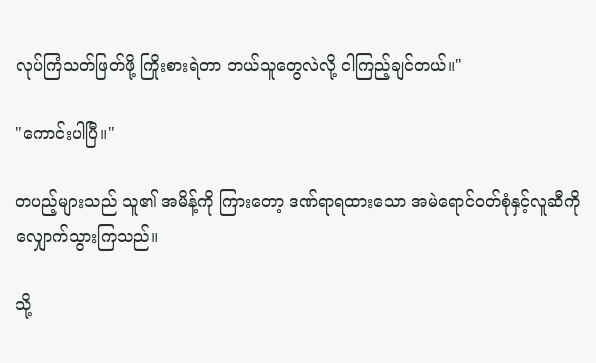လုပ်ကြံသတ်ဖြတ်ဖို့ ကြိုးစားရဲတာ ဘယ်သူတွေလဲလို့ ငါကြည့်ချင်တယ်။"

"ကောင်းပါပြီ။"

တပည့်များသည် သူ၏ အမိန့်ကို ကြားတော့ ဒဏ်ရာရထားသော အမဲရောင်ဝတ်စုံနှင့်လူဆီကို လျှောက်သွားကြသည်။

သို့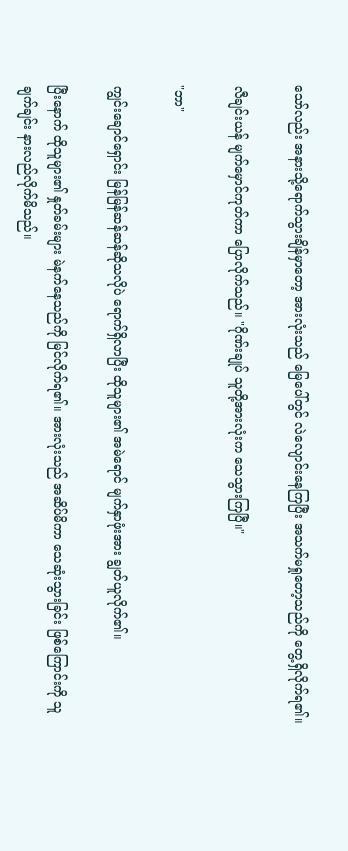သော်လည်း အနားသို့ရောက်သွားချိန်မှာတော့ အားလုံးသည် မြေပေါ်တွင် လဲလျောင်းနေကြပြီး အသက်မရှုတော့သည်ကို တွေ့ရှိလိုက်ရ၏။

လီချင်းယန် မျက်မှောင်ကုတ်ကာ ပြောလိုက်သည်။ "ဂိုဏ်းချုပ် သူတို့အားလုံးက သေသွားကြပြီ။"

"ဘာ"

ကျွင်းချောင်ရှောင်း မြန်မြန်ဆန်ဆန်ဆိုသလိုပဲ ရောက်ရှိလာပြီး ထိုသူများ၏ အမဲရောင် မျက်နှာဖုံးအား ချွတ်ယူလိုက်၏။

ပြီးနောက် ထိုသူများ၏ နှုတ်ခမ်းများ မဲနက်နေသည်ကို မြင်လိုက်ရ၏။ အားလုံးသည် အဆိပ်မိကာ သေဆုံးသွားခြင်း ဖြစ်ကြောင်းကို သူ ချက်ချင်း နားလည်လိုက်မိသည်။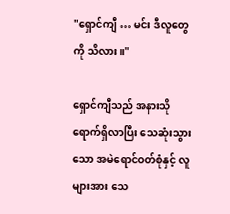"ရှောင်ကျီ … မင်း ဒီလူတွေကို သိလား။"

ရှောင်ကျီသည် အနားသို ရောက်ရှိလာပြီး သေဆုံးသွားသော အမဲရောင်ဝတ်စုံနှင့် လူများအား သေ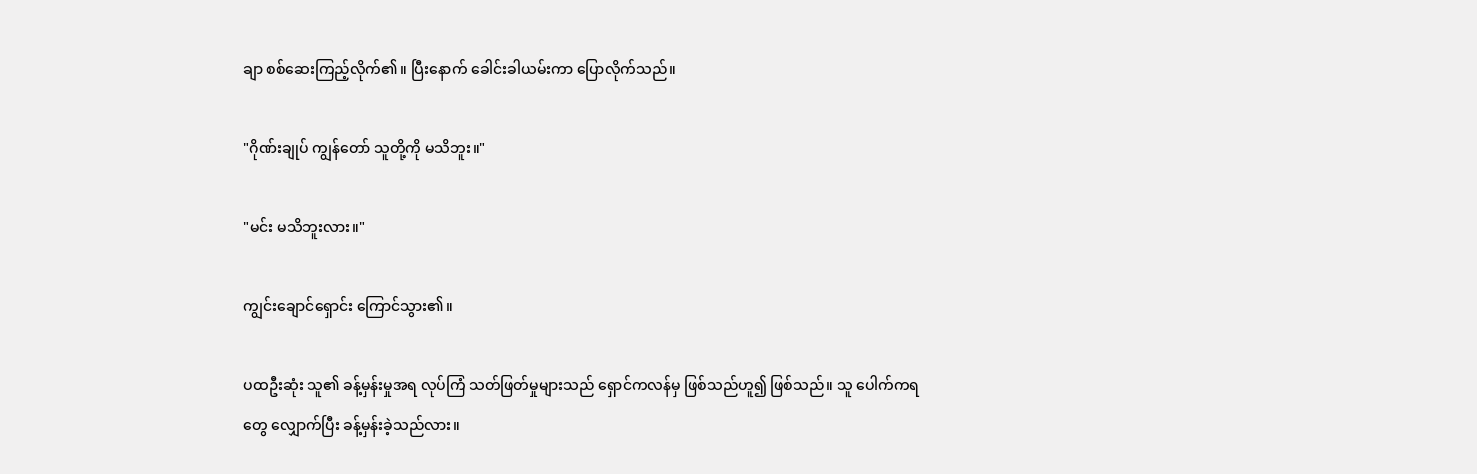ချာ စစ်ဆေးကြည့်လိုက်၏။ ပြီးနောက် ခေါင်းခါယမ်းကာ ပြောလိုက်သည်။

"ဂိုဏ်းချုပ် ကျွန်တော် သူတို့ကို မသိဘူး။"

"မင်း မသိဘူးလား။"

ကျွင်းချောင်ရှောင်း ကြောင်သွား၏။

ပထဦးဆုံး သူ၏ ခန့်မှန်းမှုအရ လုပ်ကြံ သတ်ဖြတ်မှုများသည် ရှောင်ကလန်မှ ဖြစ်သည်ဟူ၍ ဖြစ်သည်။ သူ ပေါက်ကရတွေ လျှောက်ပြီး ခန့်မှန်းခဲ့သည်လား။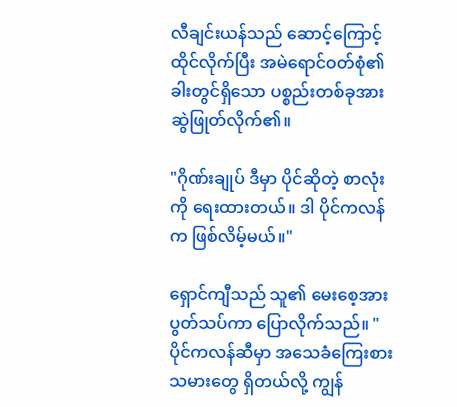လီချင်းယန်သည် ဆောင့်ကြောင့်ထိုင်လိုက်ပြီး အမဲရောင်ဝတ်စုံ၏ ခါးတွင်ရှိသော ပစ္စည်းတစ်ခုအား ဆွဲဖြုတ်လိုက်၏။

"ဂိုဏ်းချုပ် ဒီမှာ ပိုင်ဆိုတဲ့ စာလုံးကို ရေးထားတယ်။ ဒါ ပိုင်ကလန်က ဖြစ်လိမ့်မယ်။"

ရှောင်ကျီသည် သူ၏ မေးစေ့အား ပွတ်သပ်ကာ ပြောလိုက်သည်။ "ပိုင်ကလန်ဆီမှာ အသေခံကြေးစားသမားတွေ ရှိတယ်လို့ ကျွန်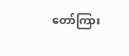တော်ကြား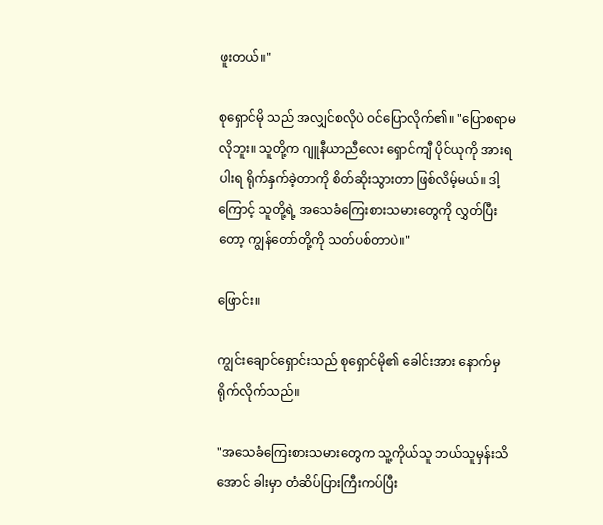ဖူးတယ်။"

စုရှောင်မို သည် အလျှင်စလိုပဲ ဝင်ပြောလိုက်၏။ "ပြောစရာမလိုဘူး။ သူတို့က ဂျူနီယာညီလေး ရှောင်ကျီ ပိုင်ယုကို အားရပါးရ ရိုက်နှက်ခဲ့တာကို စိတ်ဆိုးသွားတာ ဖြစ်လိမ့်မယ်။ ဒါ့ကြောင့် သူတို့ရဲ့ အသေခံကြေးစားသမားတွေကို လွှတ်ပြီးတော့ ကျွန်တော်တို့ကို သတ်ပစ်တာပဲ။"

ဖြောင်း။

ကျွင်းချောင်ရှောင်းသည် စုရှောင်မို၏ ခေါင်းအား နောက်မှ ရိုက်လိုက်သည်။

"အသေခံကြေးစားသမားတွေက သူ့ကိုယ်သူ ဘယ်သူမှန်းသိအောင် ခါးမှာ တံဆိပ်ပြားကြီးကပ်ပြီး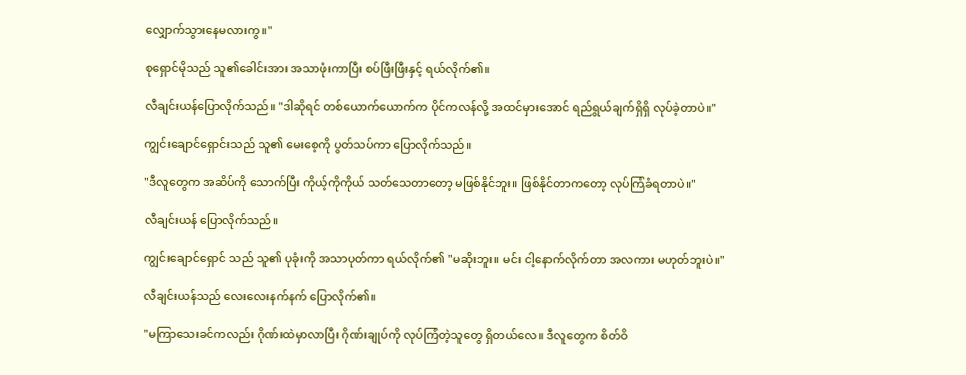လျှောက်သွားနေမလားကွ။"

စုရှောင်မိုသည် သူ၏ခေါင်းအား အသာဖုံးကာပြီး စပ်ဖြီးဖြီးနှင့် ရယ်လိုက်၏။

လီချင်းယန်ပြောလိုက်သည်။ "ဒါဆိုရင် တစ်ယောက်ယောက်က ပိုင်ကလန်လို့ အထင်မှားအောင် ရည်ရွယ်ချက်ရှိရှိ လုပ်ခဲ့တာပဲ။"

ကျွင်းချောင်ရှောင်းသည် သူ၏ မေးစေ့ကို ပွတ်သပ်ကာ ပြောလိုက်သည်။

"ဒီလူတွေက အဆိပ်ကို သောက်ပြီး ကိုယ့်ကိုကိုယ် သတ်သေတာတော့ မဖြစ်နိုင်ဘူး။ ဖြစ်နိုင်တာကတော့ လုပ်ကြံခံရတာပဲ။"

လီချင်းယန် ပြောလိုက်သည်။

ကျွင်းချောင်ရှောင် သည် သူ၏ ပုခုံးကို အသာပုတ်ကာ ရယ်လိုက်၏ "မဆိုးဘူး။ မင်း ငါ့နောက်လိုက်တာ အလကား မဟုတ်ဘူးပဲ။"

လီချင်းယန်သည် လေးလေးနက်နက် ပြောလိုက်၏။

"မကြာသေးခင်ကလည်း ဂိုဏ်းထဲမှာလာပြီး ဂိုဏ်းချုပ်ကို လုပ်ကြံတဲ့သူတွေ ရှိတယ်လေ။ ဒီလူတွေက စိတ်ဝိ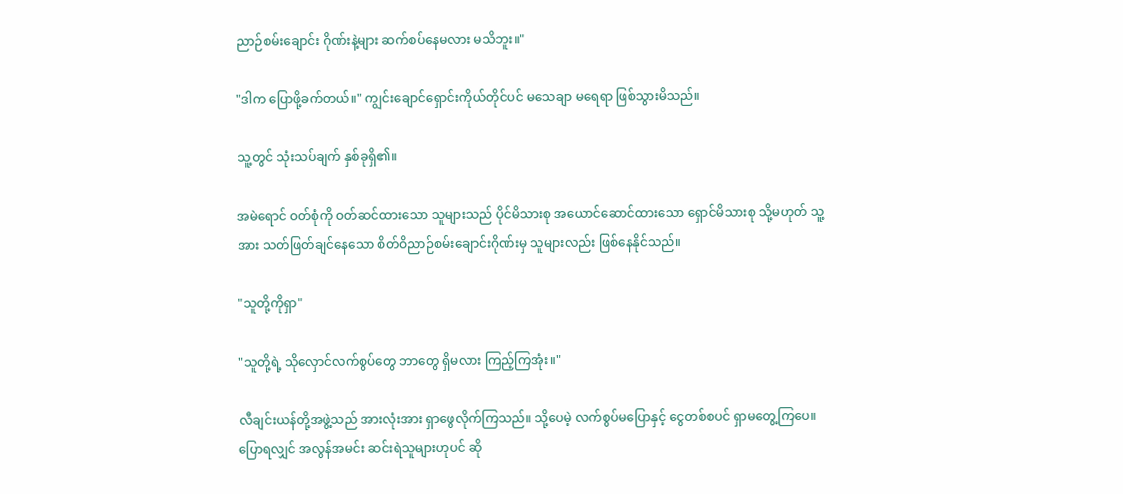ညာဉ်စမ်းချောင်း ဂိုဏ်းနဲ့များ ဆက်စပ်နေမလား မသိဘူး။"

"ဒါက ပြောဖို့ခက်တယ်။" ကျွင်းချောင်ရှောင်းကိုယ်တိုင်ပင် မသေချာ မရေရာ ဖြစ်သွားမိသည်။

သူ့တွင် သုံးသပ်ချက် နှစ်ခုရှိ၏။

အမဲရောင် ဝတ်စုံကို ဝတ်ဆင်ထားသော သူများသည် ပိုင်မိသားစု အယောင်ဆောင်ထားသော ရှောင်မိသားစု သို့မဟုတ် သူ့အား သတ်ဖြတ်ချင်နေသော စိတ်ဝိညာဉ်စမ်းချောင်းဂိုဏ်းမှ သူများလည်း ဖြစ်နေနိုင်သည်။

"သူတို့ကိုရှာ"

"သူတို့ရဲ့ သိုလှောင်လက်စွပ်တွေ ဘာတွေ ရှိမလား ကြည့်ကြအုံး။"

လီချင်းယန်တို့အဖွဲ့သည် အားလုံးအား ရှာဖွေလိုက်ကြသည်။ သို့ပေမဲ့ လက်စွပ်မပြောနှင့် ငွေတစ်စပင် ရှာမတွေ့ကြပေ။ ပြောရလျှင် အလွန်အမင်း ဆင်းရဲသူများဟုပင် ဆို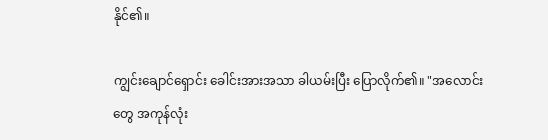နိုင်၏။

ကျွင်းချောင်ရှောင်း ခေါင်းအားအသာ ခါယမ်းပြီး ပြောလိုက်၏။ "အလောင်းတွေ အကုန်လုံး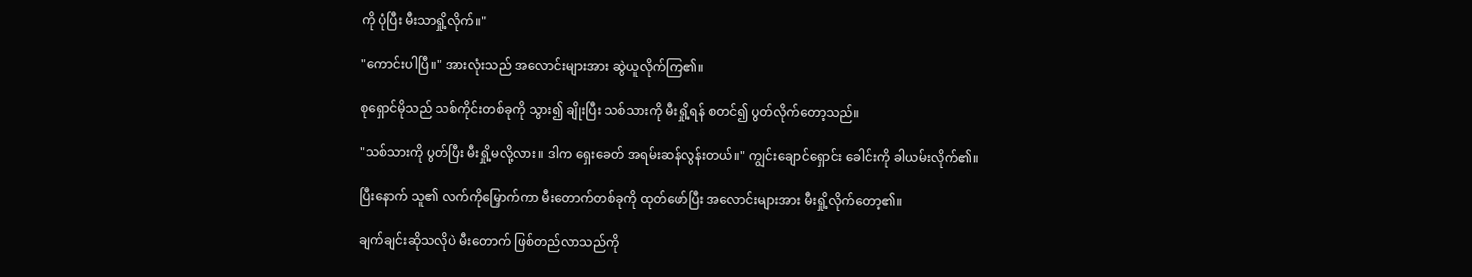ကို ပုံပြီး မီးသာရှို့လိုက်။"

"ကောင်းပါပြီ။" အားလုံးသည် အလောင်းများအား ဆွဲယူလိုက်ကြ၏။

စုရှောင်မိုသည် သစ်ကိုင်းတစ်ခုကို သွား၍ ချိုးပြီး သစ်သားကို မီးရှို့ရန် စတင်၍ ပွတ်လိုက်တော့သည်။

"သစ်သားကို ပွတ်ပြီး မီးရှို့မလို့လား။ ဒါက ရှေးခေတ် အရမ်းဆန်လွန်းတယ်။" ကျွင်းချောင်ရှောင်း ခေါင်းကို ခါယမ်းလိုက်၏။

ပြီးနောက် သူ၏ လက်ကိုမြှောက်ကာ မီးတောက်တစ်ခုကို ထုတ်ဖော်ပြီး အလောင်းများအား မီးရှို့လိုက်တော့၏။

ချက်ချင်းဆိုသလိုပဲ မီးတောက် ဖြစ်တည်လာသည်ကို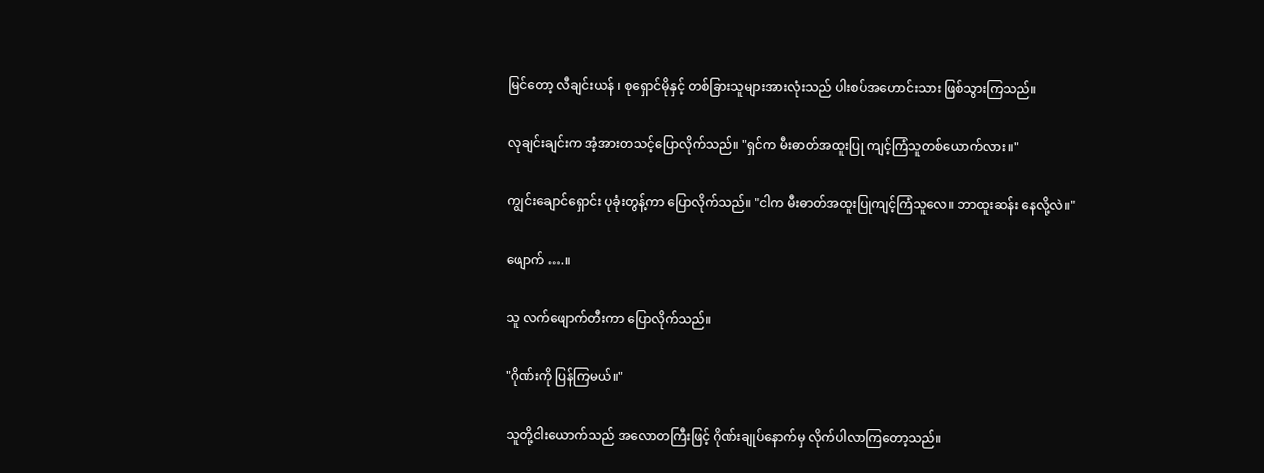မြင်တော့ လီချင်းယန် ၊ စုရှောင်မိုနှင့် တစ်ခြားသူများအားလုံးသည် ပါးစပ်အဟောင်းသား ဖြစ်သွားကြသည်။

လုချင်းချင်းက အံ့အားတသင့်ပြောလိုက်သည်။ "ရှင်က မီးဓာတ်အထူးပြု ကျင့်ကြံသူတစ်ယောက်လား။"

ကျွင်းချောင်ရှောင်း ပုခုံးတွန့်ကာ ပြောလိုက်သည်။ "ငါက မီးဓာတ်အထူးပြုကျင့်ကြံသူလေ။ ဘာထူးဆန်း နေလို့လဲ။"

ဖျောက် ….။

သူ လက်ဖျောက်တီးကာ ပြောလိုက်သည်။

"ဂိုဏ်းကို ပြန်ကြမယ်။"

သူတို့ငါးယောက်သည် အလောတကြီးဖြင့် ဂိုဏ်းချုပ်နောက်မှ လိုက်ပါလာကြတော့သည်။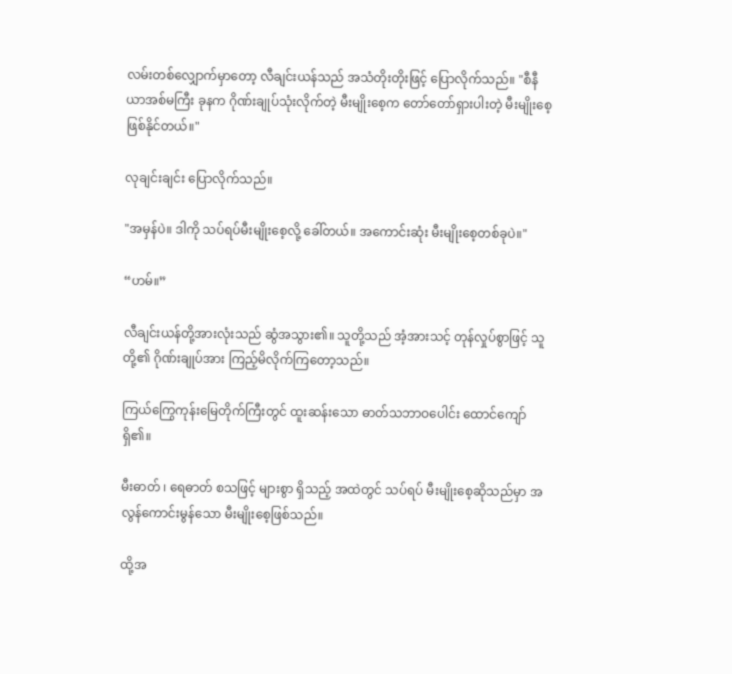လမ်းတစ်လျှောက်မှာတော့ လီချင်းယန်သည် အသံတိုးတိုးဖြင့် ပြောလိုက်သည်။ "စီနီယာအစ်မကြီး ခုနက ဂိုဏ်းချုပ်သုံးလိုက်တဲ့ မီးမျိုးစေ့က တော်တော်ရှားပါးတဲ့ မီးမျိုးစေ့ဖြစ်နိုင်တယ်။"

လုချင်းချင်း ပြောလိုက်သည်။

"အမှန်ပဲ။ ဒါကို သပ်ရပ်မီးမျိုးစေ့လို့ ခေါ်တယ်။ အကောင်းဆုံး မီးမျိုးစေ့တစ်ခုပဲ။"

“ဟမ်။”

လီချင်းယန်တို့အားလုံးသည် ဆွံအသွား၏။ သူတို့သည် အံ့အားသင့် တုန်လှုပ်စွာဖြင့် သူတို့၏ ဂိုဏ်းချုပ်အား ကြည့်မိလိုက်ကြတော့သည်။

ကြယ်ကြွေကုန်းမြေတိုက်ကြီးတွင် ထူးဆန်းသော ဓာတ်သဘာဝပေါင်း ထောင်ကျော်ရှိ၏။

မီးဓာတ် ၊ ရေဓာတ် စသဖြင့် များစွာ ရှိသည့် အထဲတွင် သပ်ရပ် မီးမျိုးစေ့ဆိုသည်မှာ အလွန်ကောင်းမွန်သော မီးမျိုးစေ့ဖြစ်သည်။

ထို့အ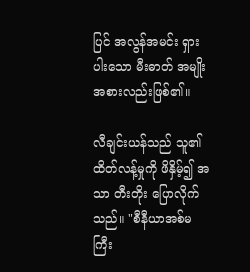ပြင် အလွန်အမင်း ရှားပါးသော မီးဓာတ် အမျိုးအစားလည်းဖြစ်၏။

လီချင်းယန်သည် သူ၏ ထိတ်လန့်မှုကို ဖိနှိမ့်၍ အသာ တီးတိုး ပြောလိုက်သည်။ "စီနီယာအစ်မကြီး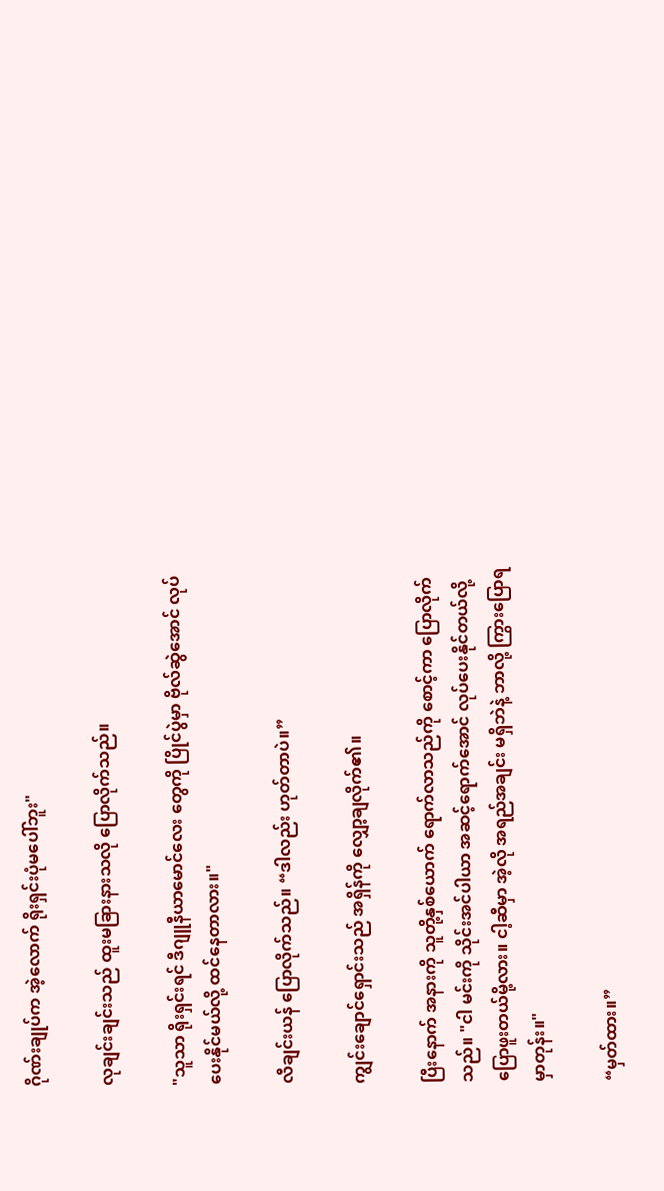ဂိုဏ်းချုပ်က အဲ့လောက် ရိုးရှင်းပုံမပေါ်ဘူး"

လုချင်းချင်းသည် ထူးမခြားနားသလို ပြောလိုက်သည်။

"သူသာ ရိုးရှင်းရင် ဒီဂျူနီယာမောင်လေး တွေကို ပြိုင်ပွဲမှာ ဗိုလ်ဆွဲအောင် လုပ်ပေးနိုင်မယ်လို့ ထင်နေတာလား။"

လီချင်းယန် ပြောလိုက်သည်။ “ဒါလည်း ဟုတ်တာပဲ။”

ကျွင်းချောင်ရှောင်းသည် အရှိန်ကို လျှော့ချလိုက်၏။

ပြီးနောက် အနားကို သူတို့နှစ်ယောက် ရောက်လာသည်ကို စောင့်ကာ ပြောလိုက်သည်။ "ငါ မင်းကို သိုင်းအင်ပါယာ အဆင့်ရောက်အောင် လုပ်ပေးနိုင်တယ်လို့ ပြောဖူးတယ်မို့လား။ ငါ့ဆီမှာ အဲ့လို အရည်အချင်း မရှိဘဲနဲ့ ဘာလို့ ကြွားပြောရမှာတုန်း။"

“မှတ်ထား။”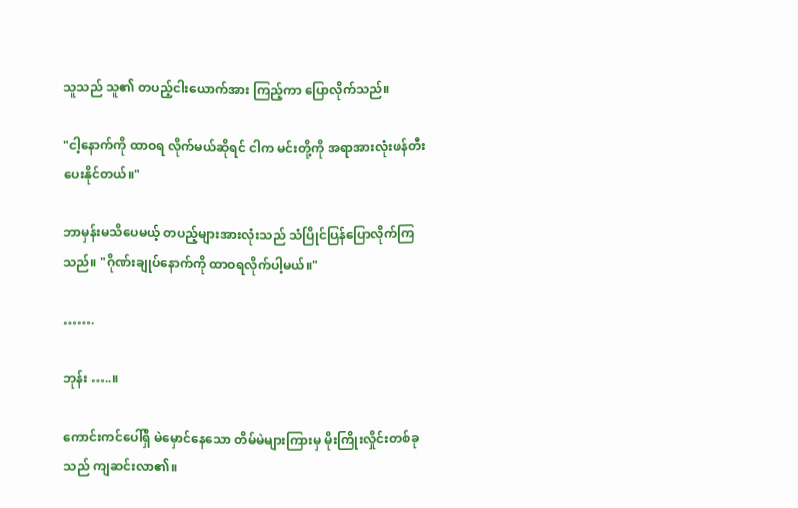သူသည် သူ၏ တပည့်ငါးယောက်အား ကြည့်ကာ ပြောလိုက်သည်။

"ငါ့နောက်ကို ထာဝရ လိုက်မယ်ဆိုရင် ငါက မင်းတို့ကို အရာအားလုံးဖန်တီး ပေးနိုင်တယ်။"

ဘာမှန်းမသိပေမယ့် တပည့်များအားလုံးသည် သံပြိုင်ပြန်ပြောလိုက်ကြသည်။ "ဂိုဏ်းချုပ်နောက်ကို ထာဝရလိုက်ပါ့မယ်။"

…….

ဘုန်း …..။

ကောင်းကင်ပေါ်ရှိ မဲမှောင်နေသော တိမ်မဲများကြားမှ မိုးကြိုးလှိုင်းတစ်ခုသည် ကျဆင်းလာ၏။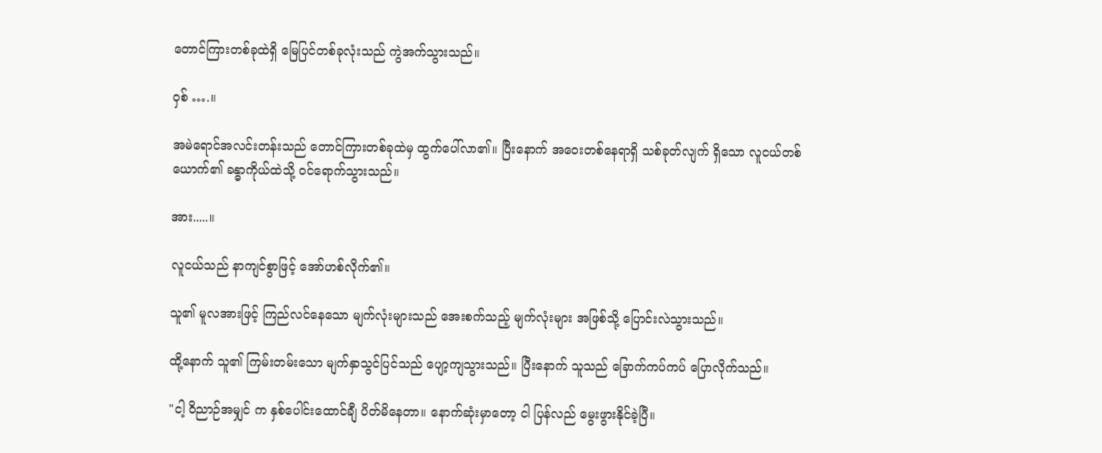တောင်ကြားတစ်ခုထဲရှိ မြေပြင်တစ်ခုလုံးသည် ကွဲအက်သွားသည်။

ဝှစ် ….။

အမဲရောင်အလင်းတန်းသည် တောင်ကြားတစ်ခုထဲမှ ထွက်ပေါ်လာ၏။ ပြီးနောက် အဝေးတစ်နေရာရှိ သစ်ခုတ်လျက် ရှိသော လူငယ်တစ်ယောက်၏ ခန္ဓာကိုယ်ထဲသို့ ဝင်ရောက်သွားသည်။

အား.....။

လူငယ်သည် နာကျင်စွာဖြင့် အော်ဟစ်လိုက်၏။

သူ၏ မူလအားဖြင့် ကြည်လင်နေသော မျက်လုံးများသည် အေးစက်သည့် မျက်လုံးများ အဖြစ်သို့ ပြောင်းလဲသွားသည်။

ထို့နောက် သူ၏ ကြမ်းတမ်းသော မျက်နှာသွင်ပြင်သည် ပျော့ကျသွားသည်။ ပြီးနောက် သူသည် ခြောက်ကပ်ကပ် ပြောလိုက်သည်။

"ငါ့ ဝိညာဉ်အမျှင် က နှစ်ပေါင်းထောင်ချီ ပိတ်မိနေတာ။ နောက်ဆုံးမှာတော့ ငါ ပြန်လည် မွေးဖွားနိုင်ခဲ့ပြီ။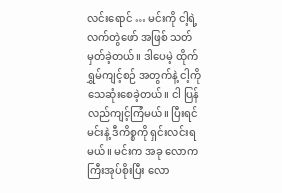လင်းရောင် … မင်းကို ငါ့ရဲ့လက်တွဲဖော် အဖြစ် သတ်မှတ်ခဲ့တယ်။ ဒါပေမဲ့ ထိုက်ရွှမ်ကျင့်စဉ် အတွက်နဲ့ ငါ့ကို သေဆုံးစေခဲ့တယ်။ ငါ ပြန်လည်ကျင့်ကြံမယ်။ ပြီးရင် မင်းနဲ့ ဒီကိစ္စကို ရှင်းလင်းရမယ်။ မင်းက အခု လောကကြီးအုပ်စိုးပြီး လော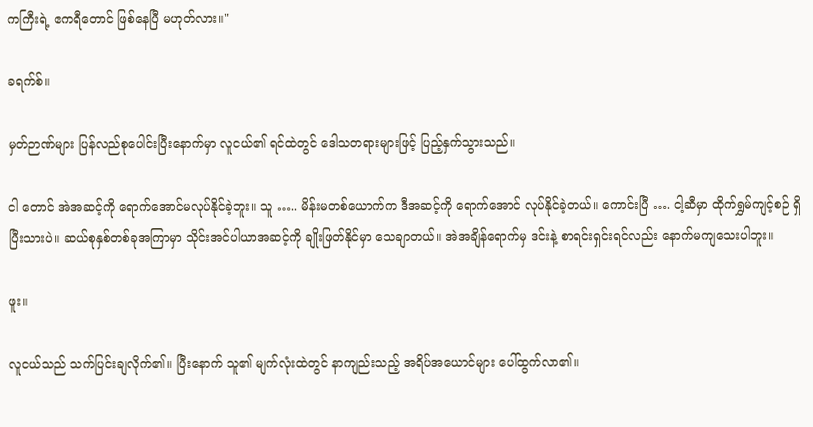ကကြီးရဲ့ ဧကရီတောင် ဖြစ်နေပြီ မဟုတ်လား။"

ခရက်စ်။

မှတ်ဉာဏ်များ ပြန်လည်စုပေါင်းပြီးနောက်မှာ လူငယ်၏ ရင်ထဲတွင် ဒေါသတရားများဖြင့် ပြည့်နှက်သွားသည်။

ငါ တောင် အဲအဆင့်ကို ရောက်အောင်မလုပ်နိုင်ခဲ့ဘူး။ သူ ….. မိန်းမတစ်ယောက်က ဒီအဆင့်ကို ရောက်အောင် လုပ်နိုင်ခဲ့တယ်။ ကောင်းပြီ …. ငါ့ဆီမှာ ထိုက်ရွှမ်ကျင့်စဉ် ရှိပြီးသားပဲ။ ဆယ်စုနှစ်တစ်ခုအကြာမှာ သိုင်းအင်ပါယာအဆင့်ကို ချိုးဖြတ်နိုင်မှာ သေချာတယ်။ အဲအချိန်ရောက်မှ ဒင်းနဲ့ စာရင်းရှင်းရင်လည်း နောက်မကျသေးပါဘူး။

ဖူး။

လူငယ်သည် သက်ပြင်းချလိုက်၏။ ပြီးနောက် သူ၏ မျက်လုံးထဲတွင် နာကျည်းသည့် အရိပ်အယောင်များ ပေါ်ထွက်လာ၏။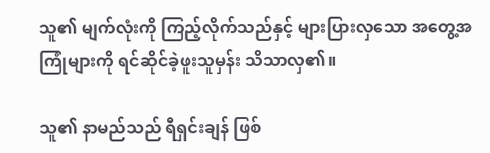သူ၏ မျက်လုံးကို ကြည့်လိုက်သည်နှင့် များပြားလှသော အတွေ့အကြုံများကို ရင်ဆိုင်ခဲ့ဖူးသူမှန်း သိသာလှ၏။

သူ၏ နာမည်သည် ရီရှင်းချန် ဖြစ်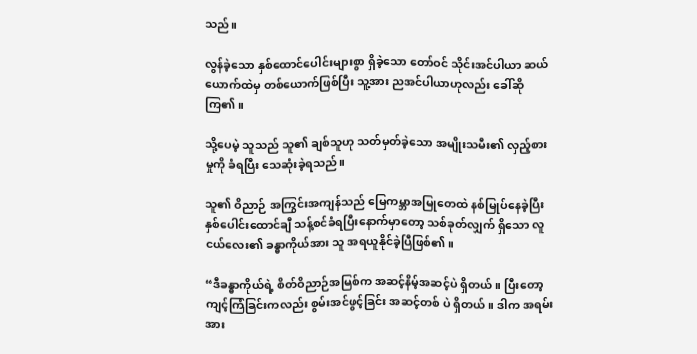သည်။

လွန်ခဲ့သော နှစ်ထောင်ပေါင်းများစွာ ရှိခဲ့သော တော်ဝင် သိုင်းအင်ပါယာ ဆယ်ယောက်ထဲမှ တစ်ယောက်ဖြစ်ပြီး သူ့အား ညအင်ပါယာဟုလည်း ခေါ်ဆိုကြ၏။

သို့ပေမဲ့ သူသည် သူ၏ ချစ်သူဟု သတ်မှတ်ခဲ့သော အမျိုးသမီး၏ လှည့်စားမှုကို ခံရပြီး သေဆုံးခဲ့ရသည်။

သူ၏ ဝိညာဉ် အကြွင်းအကျန်သည် မြေကမ္ဘာအမြုတေထဲ နစ်မြုပ်နေခဲ့ပြီး နှစ်ပေါင်းထောင်ချီ သန့်စင်ခံရပြီးနောက်မှာတော့ သစ်ခုတ်လျှက် ရှိသော လူငယ်လေး၏ ခန္ဓာကိုယ်အား သူ အရယူနိုင်ခဲ့ပြီဖြစ်၏။

“ဒီခန္ဓာကိုယ်ရဲ့ စိတ်ဝိညာဉ်အမြစ်က အဆင့်နိမ့်အဆင့်ပဲ ရှိတယ်။ ပြီးတော့ ကျင့်ကြံခြင်းကလည်း စွမ်းအင်ဖွင့်ခြင်း အဆင့်တစ် ပဲ ရှိတယ်။ ဒါက အရမ်းအား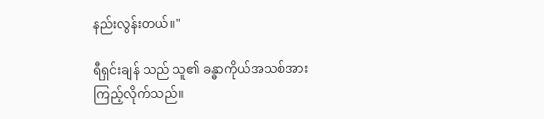နည်းလွန်းတယ်။"

ရီရှင်းချန် သည် သူ၏ ခန္ဓာကိုယ်အသစ်အား ကြည့်လိုက်သည်။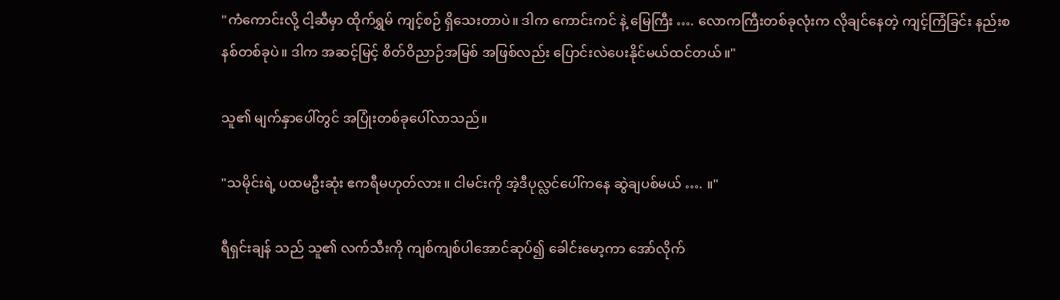"ကံကောင်းလို့ ငါ့ဆီမှာ ထိုက်ရွှမ် ကျင့်စဉ် ရှိသေးတာပဲ။ ဒါက ကောင်းကင် နဲ့ မြေကြီး …. လောကကြီးတစ်ခုလုံးက လိုချင်နေတဲ့ ကျင့်ကြံခြင်း နည်းစနစ်တစ်ခုပဲ။ ဒါက အဆင့်မြင့် စိတ်ဝိညာဉ်အမြစ် အဖြစ်လည်း ပြောင်းလဲပေးနိုင်မယ်ထင်တယ်။"

သူ၏ မျက်နှာပေါ်တွင် အပြုံးတစ်ခုပေါ်လာသည်။

"သမိုင်းရဲ့ ပထမဦးဆုံး ဧကရီမဟုတ်လား။ ငါမင်းကို အဲ့ဒီပုလ္လင်ပေါ်ကနေ ဆွဲချပစ်မယ် …. ။"

ရီရှင်းချန် သည် သူ၏ လက်သီးကို ကျစ်ကျစ်ပါအောင်ဆုပ်၍ ခေါင်းမော့ကာ အော်လိုက်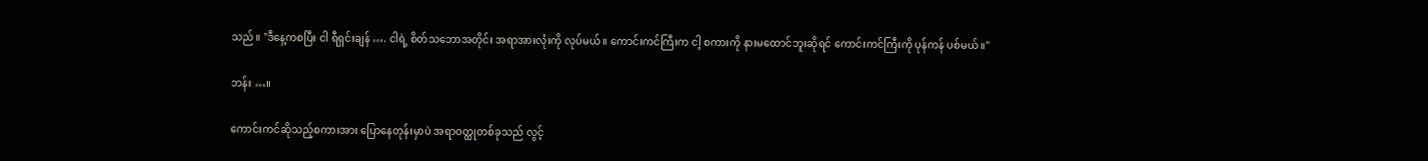သည်။ "ဒီနေ့ကစပြီး ငါ ရီရှင်းချန် …. ငါရဲ့ စိတ်သဘောအတိုင်း အရာအားလုံးကို လုပ်မယ်။ ကောင်းကင်ကြီးက ငါ့ စကားကို နားမထောင်ဘူးဆိုရင် ကောင်းကင်ကြီးကို ပုန်ကန် ပစ်မယ်။"

ဘန်း …။

ကောင်းကင်ဆိုသည့်စကားအား ပြောနေတုန်းမှာပဲ အရာဝတ္ထုတစ်ခုသည် လွင့်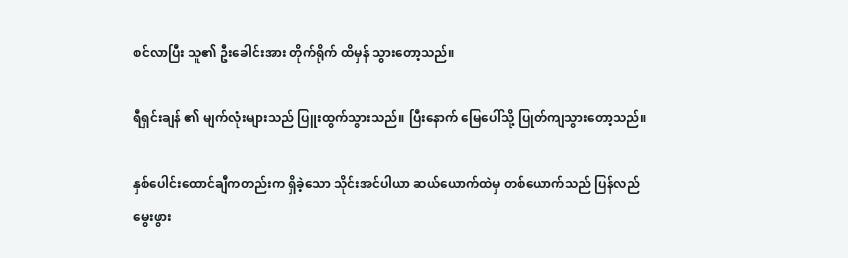စင်လာပြီး သူ၏ ဦးခေါင်းအား တိုက်ရိုက် ထိမှန် သွားတော့သည်။

ရီရှင်းချန် ၏ မျက်လုံးများသည် ပြူးထွက်သွားသည်။ ပြီးနောက် မြေပေါ်သို့ ပြုတ်ကျသွားတော့သည်။

နှစ်ပေါင်းထောင်ချီကတည်းက ရှိခဲ့သော သိုင်းအင်ပါယာ ဆယ်ယောက်ထဲမှ တစ်ယောက်သည် ပြန်လည်မွေးဖွား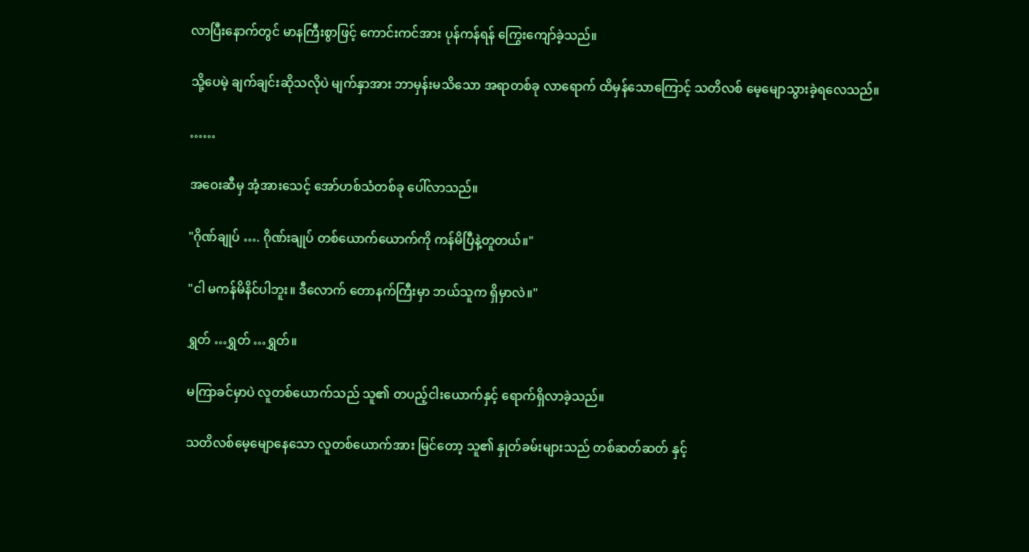လာပြီးနောက်တွင် မာနကြီးစွာဖြင့် ကောင်းကင်အား ပုန်ကန်ရန် ကြွေးကျော်ခဲ့သည်။

သို့ပေမဲ့ ချက်ချင်းဆိုသလိုပဲ မျက်နှာအား ဘာမှန်းမသိသော အရာတစ်ခု လာရောက် ထိမှန်သောကြောင့် သတိလစ် မေ့မျောသွားခဲ့ရလေသည်။

……

အဝေးဆီမှ အံ့အားသေင့် အော်ဟစ်သံတစ်ခု ပေါ်လာသည်။

"ဂိုဏ်ချုပ် …. ဂိုဏ်းချုပ် တစ်ယောက်ယောက်ကို ကန်မိပြီနဲ့တူတယ်။"

"ငါ မကန်မိနိင်ပါဘူး။ ဒီလောက် တောနက်ကြီးမှာ ဘယ်သူက ရှိမှာလဲ။"

ရွှတ် …ရွှတ် …ရွှတ်။

မကြာခင်မှာပဲ လူတစ်ယောက်သည် သူ၏ တပည့်ငါးယောက်နှင့် ရောက်ရှိလာခဲ့သည်။

သတိလစ်မေ့မျောနေသော လူတစ်ယောက်အား မြင်တော့ သူ၏ နှုတ်ခမ်းများသည် တစ်ဆတ်ဆတ် နှင့်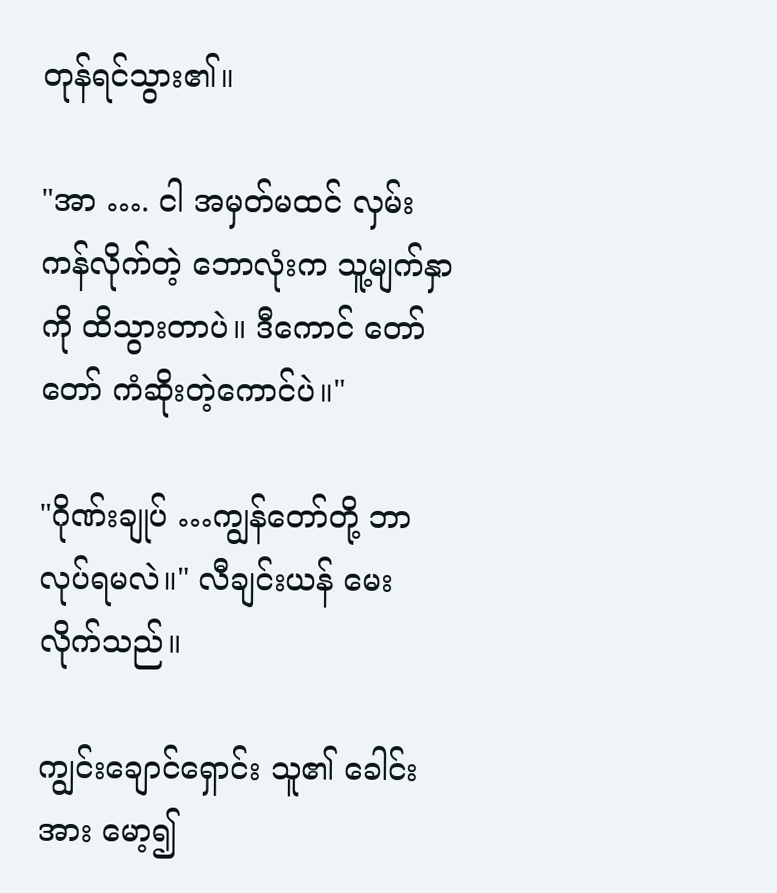တုန်ရင်သွား၏။

"အာ …. ငါ အမှတ်မထင် လှမ်းကန်လိုက်တဲ့ ဘောလုံးက သူ့မျက်နှာကို ထိသွားတာပဲ။ ဒီကောင် တော်တော် ကံဆိုးတဲ့ကောင်ပဲ။"

"ဂိုဏ်းချုပ် …ကျွန်တော်တို့ ဘာလုပ်ရမလဲ။" လီချင်းယန် မေးလိုက်သည်။

ကျွင်းချောင်ရှောင်း သူ၏ ခေါင်းအား မော့၍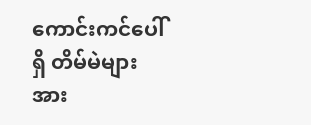ကောင်းကင်ပေါ်ရှိ တိမ်မဲများအား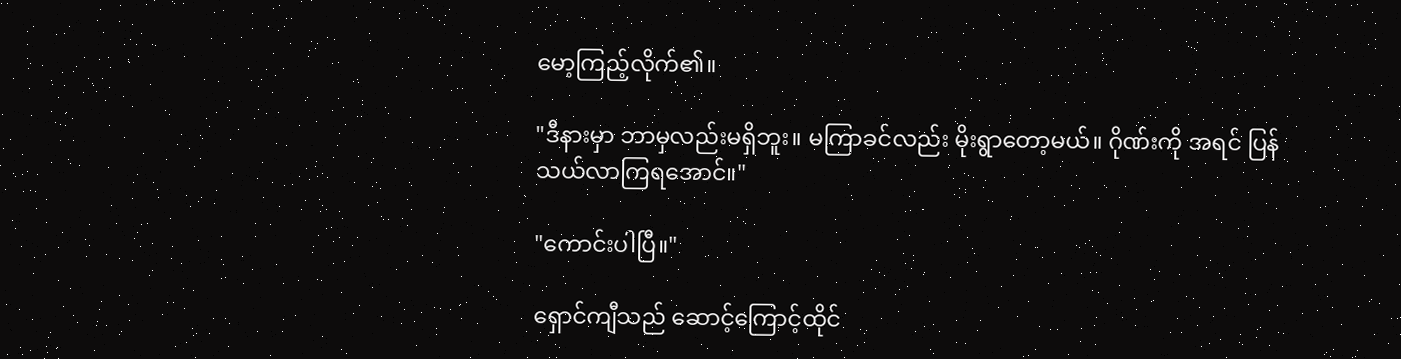မော့ကြည့်လိုက်၏။

"ဒီနားမှာ ဘာမှလည်းမရှိဘူး။ မကြာခင်လည်း မိုးရွာတော့မယ်။ ဂိုဏ်းကို အရင် ပြန်သယ်လာကြရအောင်။"

"ကောင်းပါပြီ။"

ရှောင်ကျီသည် ဆောင့်ကြောင့်ထိုင်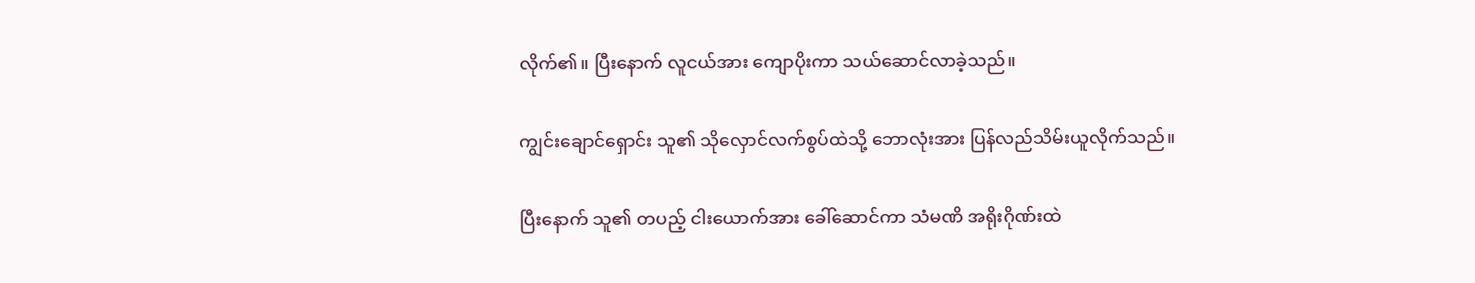လိုက်၏။ ပြီးနောက် လူငယ်အား ကျောပိုးကာ သယ်ဆောင်လာခဲ့သည်။

ကျွင်းချောင်ရှောင်း သူ၏ သိုလှောင်လက်စွပ်ထဲသို့ ဘောလုံးအား ပြန်လည်သိမ်းယူလိုက်သည်။

ပြီးနောက် သူ၏ တပည့် ငါးယောက်အား ခေါ်ဆောင်ကာ သံမဏိ အရိုးဂိုဏ်းထဲ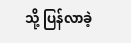သို့ ပြန်လာခဲ့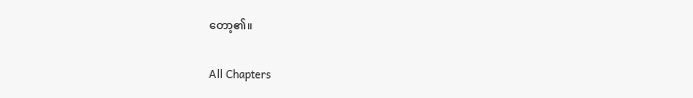တော့၏။

All Chapters